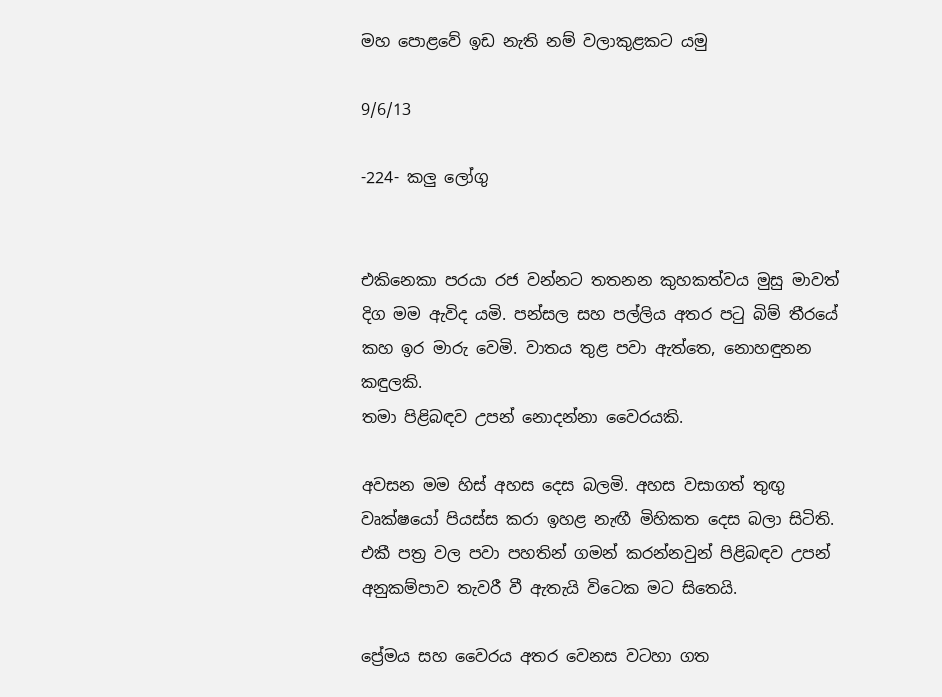මහ පොළවේ ඉඩ නැති නම් වලාකුළකට යමු

9/6/13

-224- කලු ලෝගු


එකිනෙකා පරයා රජ වන්නට තතනන කුහකත්වය මුසු මාවත් දිග මම ඇවිද යමි. පන්සල සහ පල්ලිය අතර පටු බිම් තීරයේ කහ ඉර මාරු වෙමි. වාතය තුළ පවා ඇත්තෙ, නොහඳුනන කඳුලකි.
තමා පිළිබඳව උපන් නොදන්නා වෛරයකි.

අවසන මම හිස් අහස දෙස බලමි. අහස වසාගත් තුඟු වෘක්ෂයෝ පියස්ස කරා ඉහළ නැඟී මිහිකත දෙස බලා සිටිති. එකී පත්‍ර වල පවා පහතින් ගමන් කරන්නවුන් පිළිබඳව උපන් අනුකම්පාව තැවරී වී ඇතැයි විටෙක මට සිතෙයි.

ප්‍රේමය සහ වෛරය අතර වෙනස වටහා ගත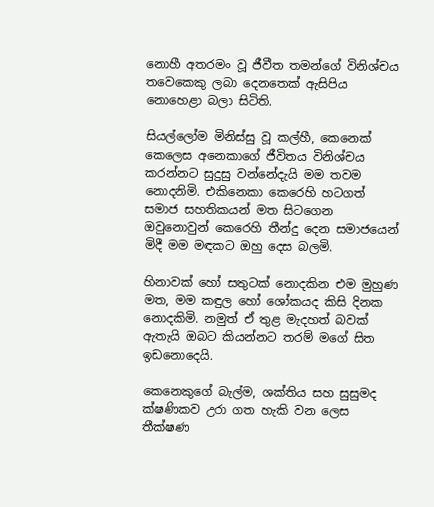නොහී අතරමං වූ ජීවීත තමන්ගේ විනිශ්චය තවෙකෙකු ලබා දෙනතෙක් ඇසිපිය නොහෙළා බලා සිටිති.

සියල්ලෝම මිනිස්සු වූ කල්හී, කෙනෙක් කෙලෙස අනෙකාගේ ජීවිතය විනිශ්චය කරන්නට සුදුසු වන්නේදැයි මම තවම නොදනිමි. එකිනෙකා කෙරෙහි හටගත් සමාජ සහතිකයන් මත සිටගෙන ඔවුනොවුන් කෙරෙහි තීන්දු දෙන සමාජයෙන් මිදී මම මඳකට ඔහු දෙස බලමි.

හිනාවක් හෝ සතුටක් නොදකින එම මුහුණ මත, මම කඳුල හෝ ශෝකයද කිසි දිනක නොදකිමි. නමුත් ඒ තුළ මැදහත් බවක් ඇතැයි ඔබට කියන්නට තරම් මගේ සිත ඉඩනොදෙයි.

කෙනෙකුගේ බැල්ම, ශක්තිය සහ සුසුමද ක්ෂණිකව උරා ගත හැකි වන ලෙස තීක්ෂණ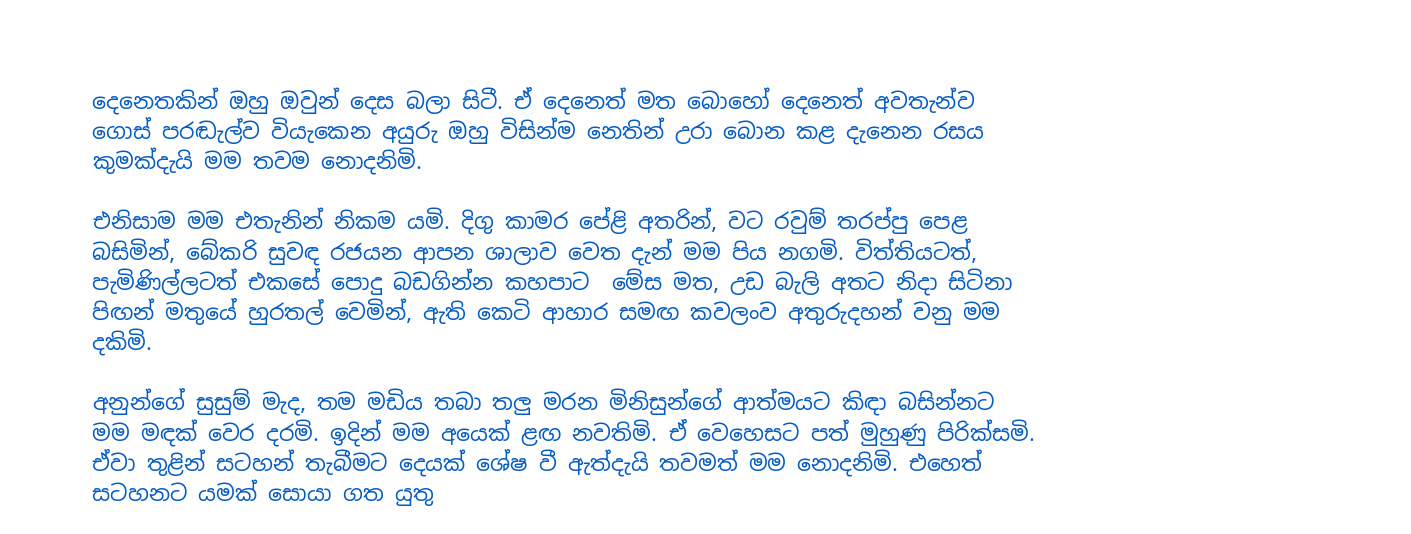දෙනෙතකින් ඔහු ඔවුන් දෙස බලා සිටී. ඒ දෙනෙත් මත බොහෝ දෙනෙත් අවතැන්ව ගොස් පරඬැල්ව වියැකෙන අයුරු ඔහු විසින්ම නෙතින් උරා බොන කළ දැනෙන රසය කුමක්දැයි මම තවම නොදනිමි.

එනිසාම මම එතැනින් නිකම යමි. දිගු කාමර පේළි අතරින්, වට රවුම් තරප්පු පෙළ බසිමින්, බේකරි සුවඳ රජයන ආපන ශාලාව වෙත දැන් මම පිය නගමි. විත්තියටත්, පැමිණිල්ලටත් එකසේ පොදු බඩගින්න කහපාට  මේස මත, උඩ බැලි අතට නිදා සිටිනා පිඟන් මතුයේ හුරතල් වෙමින්, ඇති කෙටි ආහාර සමඟ කවලංව අතුරුදහන් වනු මම දකිමි.

අනුන්ගේ සුසුම් මැද, තම මඩිය තබා තලු මරන මිනිසුන්ගේ ආත්මයට කිඳා බසින්නට මම මඳක් වෙර දරමි. ඉදින් මම අයෙක් ළඟ නවතිමි. ඒ වෙහෙසට පත් මුහුණු පිරික්සමි. ඒවා තුළින් සටහන් තැබීමට දෙයක් ශේෂ වී ඇත්දැයි තවමත් මම නොදනිමි. එහෙත් සටහනට යමක් සොයා ගත යුතු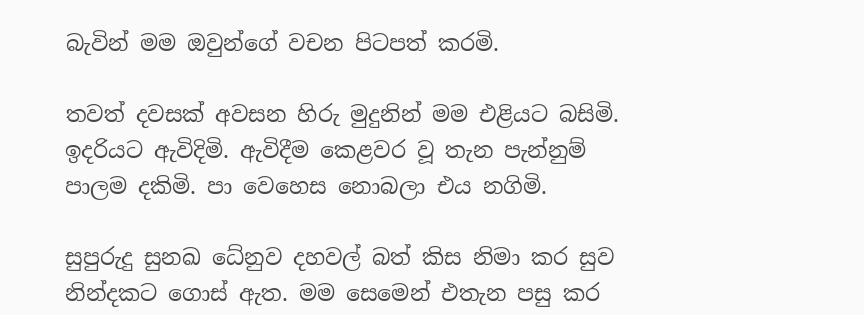බැවින් මම ඔවුන්ගේ වචන පිටපත් කරමි.

තවත් දවසක් අවසන හිරු මුදුනින් මම එළියට බසිමි. ඉදරියට ඇවිදිමි. ඇවිදීම කෙළවර වූ තැන පැන්නුම් පාලම දකිමි. පා වෙහෙස නොබලා එය නගිමි.

සුපුරුදු සුනඛ ධේනුව දහවල් බත් කිස නිමා කර සුව නින්දකට ගොස් ඇත. මම සෙමෙන් එතැන පසු කර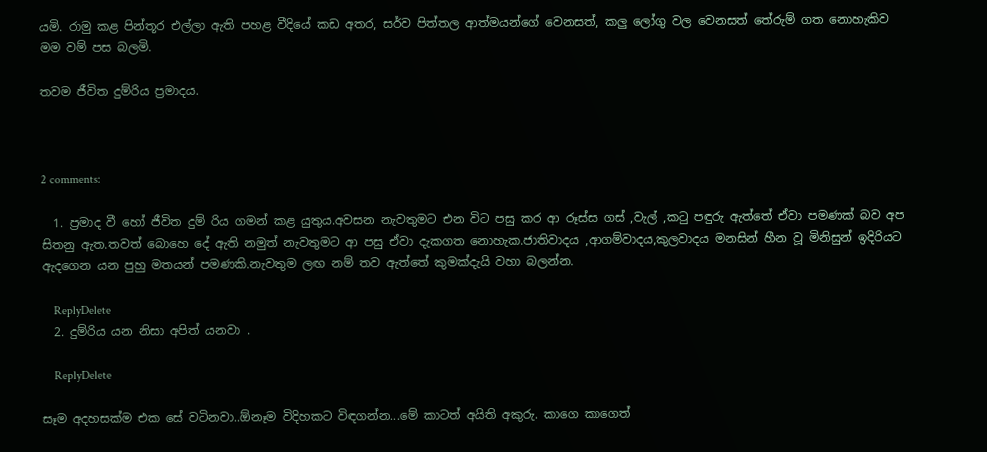යමි. රාමු කළ පින්තූර එල්ලා ඇති පහළ වීදියේ කඩ අතර, සර්ව පිත්තල ආත්මයන්ගේ වෙනසත්, කලු ලෝගු වල වෙනසත් තේරුම් ගත නොහැකිව මම වම් පස බලමි.

තවම ජීවිත දුම්රිය ප්‍රමාදය.



2 comments:

  1. ප්‍රමාද වී හෝ ජීවිත දුම් රිය ගමන් කළ යුතුය.අවසන නැවතුමට එන විට පසු කර ආ රූස්ස ගස් ,වැල් ,කටු පඳුරු ඇත්තේ ඒවා පමණක් බව අප සිතනු ඇත.තවත් බොහෙ දේ ඇති නමුත් නැවතුමට ආ පසු ඒවා දැකගත නොහැක.ජාතිවාදය ,ආගම්වාදය,කුලවාදය මනසින් හීන වූ මිනිසුන් ඉදිරියට ඇදගෙන යන පුහු මතයන් පමණකි.නැවතුම ලඟ නම් තව ඇත්තේ කුමක්දැයි වහා බලන්න.

    ReplyDelete
  2. දුම්රිය යන නිසා අපිත් යනවා .

    ReplyDelete

සෑම අදහසක්ම එක සේ වටිනවා..ඕනෑම විදිහකට විඳගන්න...මේ කාටත් අයිති අකුරු. කාගෙ කාගෙත්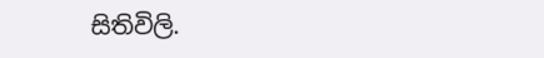සිතිවිලි.